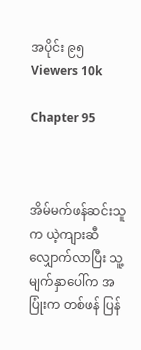အပိုင်း ၉၅
Viewers 10k

Chapter 95



အိမ်မက်ဖန်ဆင်းသူက ယဲ့ကျားဆီ လျှောက်လာပြီး သူ့မျက်နှာပေါ်က အပြုံးက တစ်ဖန် ပြန်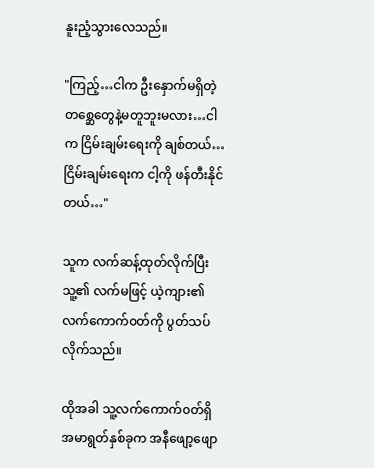နူးညံ့သွားလေသည်။

"ကြည့်…ငါက ဦးနှောက်မရှိတဲ့ တစ္ဆေတွေနဲ့မတူဘူးမလား…ငါက ငြိမ်းချမ်းရေးကို ချစ်တယ်…ငြိမ်းချမ်းရေးက ငါ့ကို ဖန်တီးနိုင်တယ်…"

သူက လက်ဆန့်ထုတ်လိုက်ပြီး သူ့၏ လက်မဖြင့် ယဲ့ကျား၏ လက်ကောက်၀တ်ကို ပွတ်သပ်လိုက်သည်။

ထိုအခါ သူ့လက်ကောက်၀တ်ရှိ အမာရွတ်နှစ်ခုက အနီဖျော့ဖျော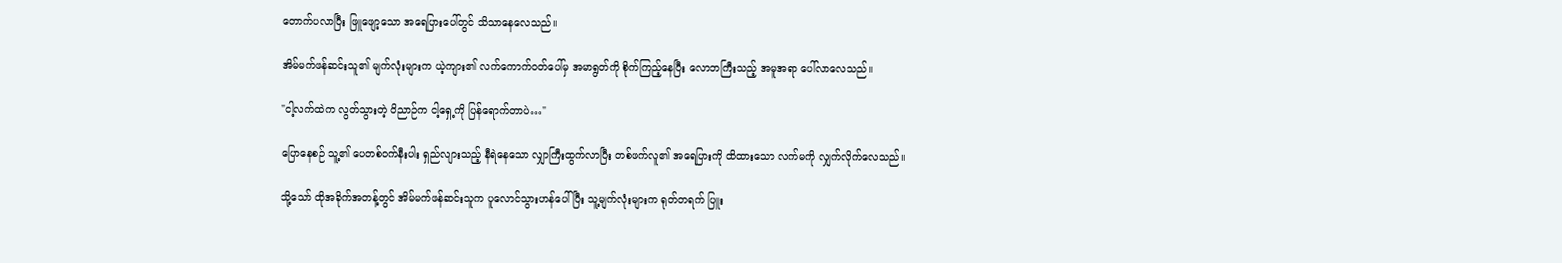တောက်ပလာပြီး ဖြူဖျော့သော အရေပြားပေါ်တွင် သိသာနေလေသည်။

အိမ်မက်ဖန်ဆင်းသူ၏ မျက်လုံးများက ယဲ့ကျား၏ လက်ကောက်၀တ်ပေါ်မှ အမာရွတ်ကို စိုက်ကြည့်နေပြီး လောဘကြီးသည့် အမူအရာ ပေါ်လာလေသည်။

"ငါ့လက်ထဲက လွတ်သွားတဲ့ ဝိညာဉ်က ငါ့ရှေ့ကို ပြန်ရောက်တာပဲ…"

ပြောနေစဉ် သူ့၏ ပေတစ်၀က်နီးပါး ရှည်လျားသည့် နီရဲနေသော လျှာကြီးထွက်လာပြီး တစ်ဖက်လူ၏ အရေပြားကို ထိထားသော လက်မကို လျှက်လိုက်လေသည်။

သို့သော် ထိုအခိုက်အတန့်တွင် အိမ်မက်ဖန်ဆင်းသူက ပူလောင်သွားဟန်ပေါ်ပြီး သူ့မျက်လုံးများက ရုတ်တရက် ပြူး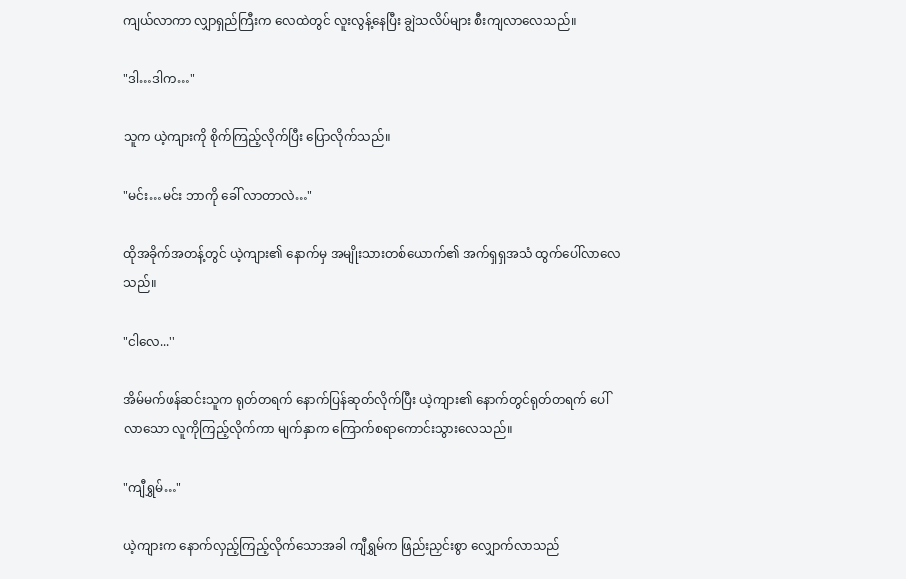ကျယ်လာကာ လျှာရှည်ကြီးက လေထဲတွင် လူးလွန့်နေပြီး ချွဲသလိပ်များ စီးကျလာလေသည်။

"ဒါ…ဒါက…"

သူက ယဲ့ကျားကို စိုက်ကြည့်လိုက်ပြီး ပြောလိုက်သည်။

"မင်း…မင်း ဘာကို ခေါ် လာတာလဲ…"

ထိုအခိုက်အတန့်တွင် ယဲ့ကျား၏ နောက်မှ အမျိုးသားတစ်ယောက်၏ အက်ရှရှအသံ ထွက်ပေါ်လာလေသည်။

"ငါလေ...''

အိမ်မက်ဖန်ဆင်းသူက ရုတ်တရက် နောက်ပြန်ဆုတ်လိုက်ပြီး ယဲ့ကျား၏ နောက်တွင်ရုတ်တရက် ပေါ်လာသော လူကိုကြည့်လိုက်ကာ မျက်နှာက ကြောက်စရာကောင်းသွားလေသည်။

"ကျီရွှမ်…"

ယဲ့ကျားက နောက်လှည့်ကြည့်လိုက်သောအခါ ကျီရွှမ်က ဖြည်းညှင်းစွာ လျှောက်လာသည်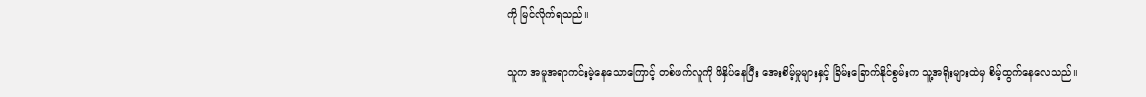ကို မြင်လိုက်ရသည်။

သူက အမူအရာကင်းမဲ့နေသောကြောင့် တစ်ဖက်လူကို ဖိနှိပ်နေပြီး အေးစိမ့်မှုများနှင့် ခြိမ်းခြောက်နိုင်စွမ်းက သူ့အရိုးများထဲမှ စိမ့်ထွက်နေလေသည်။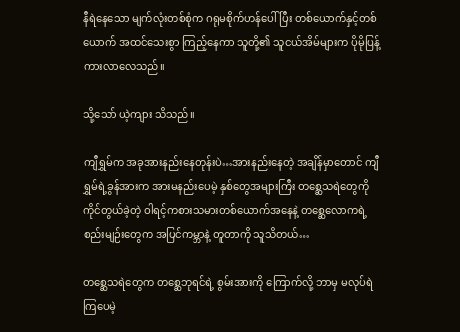နီရဲနေသော မျက်လုံးတစ်စုံက ဂရုမစိုက်ဟန်ပေါ်ပြီး တစ်ယောက်နှင့်တစ်ယောက် အထင်သေးစွာ ကြည့်နေကာ သူတို့၏ သူငယ်အိမ်များက ပိုမိုပြန့်ကားလာလေသည်။

သို့သော် ယဲ့ကျား သိသည်။

ကျီရွှမ်က အခုအားနည်းနေတုန်းပဲ…အားနည်းနေတဲ့ အချိန်မှာ‌တောင် ကျီရွှမ်ရဲ့ခွန်အားက အားမနည်းပေမဲ့ နှစ်တွေအများကြီး တစ္ဆေသရဲတွေကို ကိုင်တွယ်ခဲ့တဲ့ ဝါရင့်ကစားသမားတစ်ယောက်အနေနဲ့ တ‌‌စ္ဆေလောကရဲ့ စည်းမျဉ်းတွေက အပြင်ကမ္ဘာနဲ့ တူတာကို သူသိတယ်…

တစ္ဆေသရဲ‌တွေက တစ္ဆေဘုရင်ရဲ့ စွမ်းအားကို ကြောက်လို့ ဘာမှ မလုပ်ရဲကြပေမဲ့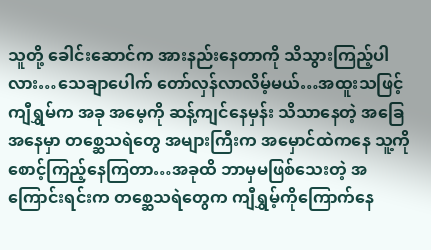သူတို့ ခေါင်းဆောင်က အားနည်းနေတာကို သိသွားကြည့်ပါလား…သေချာပေါက် တော်လှန်လာလိမ့်မယ်…အထူးသဖြင့် ကျီရွှမ်က အခု အမေ့ကို ဆန့်ကျင်နေမှန်း သိသာနေတဲ့ အခြေအနေမှာ တစ္ဆေသရဲတွေ အများကြီးက အမှောင်ထဲကနေ သူ့ကို စောင့်ကြည့်နေကြတာ…အခုထိ ဘာမှမဖြစ်သေးတဲ့ အကြောင်းရင်းက တစ္ဆေသရဲတွေက ကျီရွှမ့်ကိုကြောက်နေ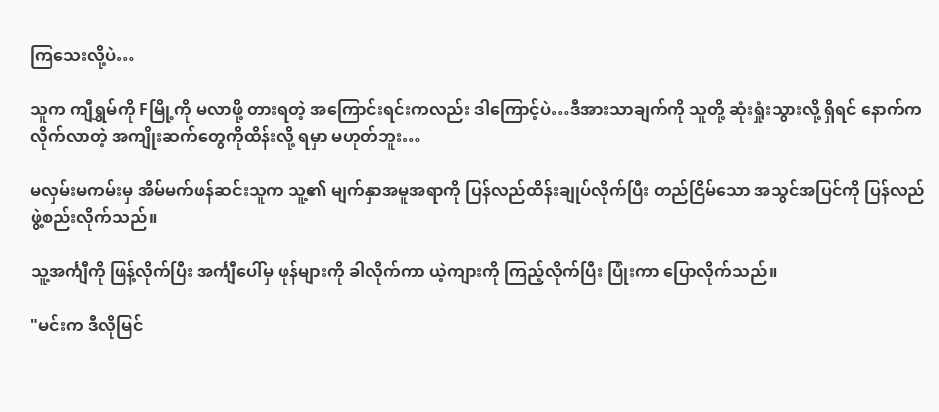ကြသေးလို့ပဲ…

သူက ကျီရွှမ်ကို Fမြို့ကို မလာဖို့ တားရတဲ့ အကြောင်းရင်းကလည်း ဒါကြောင့်ပဲ…ဒီအားသာချက်ကို သူတို့ ဆုံးရှုံးသွားလို့ ရှိရင် နောက်က လိုက်လာတဲ့ အကျိုးဆက်တွေကိုထိန်းလို့ ရမှာ မဟုတ်ဘူး…

မလှမ်းမကမ်းမှ အိမ်မက်ဖန်ဆင်းသူက သူ့၏ မျက်နှာအမူအရာကို ပြန်လည်ထိန်းချုပ်လိုက်ပြီး တည်ငြိမ်သော အသွင်အပြင်ကို ပြန်လည်ဖွဲ့စည်းလိုက်သည်။

သူ့အင်္ကျီကို ဖြန့်လိုက်ပြီး အင်္ကျီပေါ်မှ ဖုန်များကို ခါလိုက်ကာ ယဲ့ကျားကို ကြည့်လိုက်ပြီး ပြုံးကာ ပြောလိုက်သည်။

"မင်းက ဒီလိုမြင်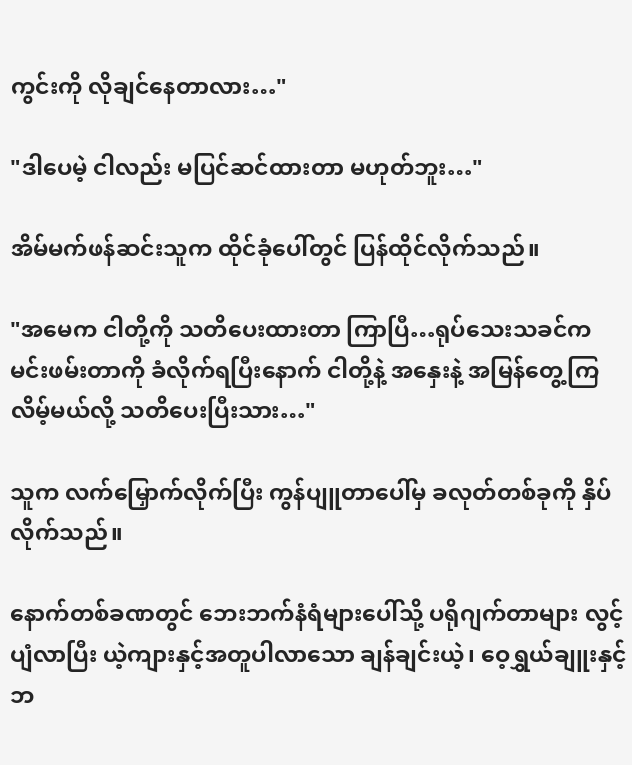ကွင်းကို လိုချင်နေတာလား…"

"ဒါပေမဲ့ ငါလည်း မပြင်ဆင်ထားတာ မဟုတ်ဘူး…"

အိမ်မက်ဖန်ဆင်းသူက ထိုင်ခုံပေါ်တွင် ပြန်ထိုင်လိုက်သည်။

"အမေက ငါတို့ကို သတိပေးထားတာ ကြာပြီ…ရုပ်သေးသခင်က မင်းဖမ်းတာကို ခံလိုက်ရပြီး‌‌နောက် ငါတို့နဲ့ အနှေးနဲ့ အမြန်တွေ့ကြလိမ့်မယ်လို့ သတိပေးပြီးသား…"

သူက လက်မြှောက်လိုက်ပြီး ကွန်ပျူတာပေါ်မှ ခလုတ်တစ်ခုကို နှိပ်လိုက်သည်။

နောက်တစ်ခဏတွင် ဘေးဘက်နံရံများပေါ်သို့ ပရိုဂျက်တာများ လွင့်ပျံလာပြီး ယဲ့ကျားနှင့်အတူပါလာ‌သော ချန်ချင်းယဲ့၊ ဝေ့ရွှယ်ချူးနှင့် ဘ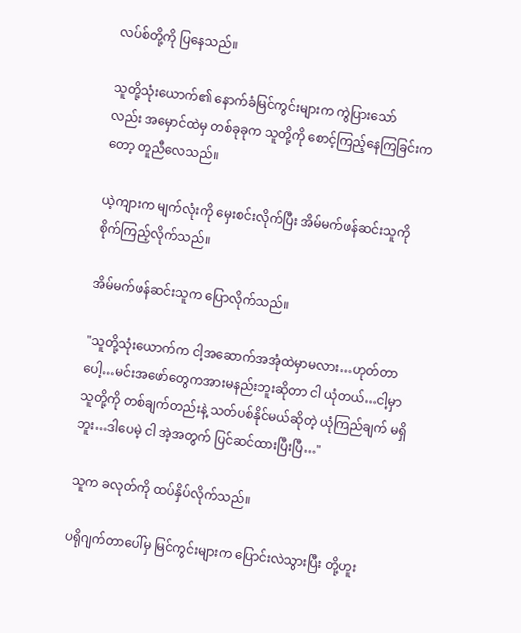လပ်စ်တို့ကို ပြနေသည်။

သူတို့သုံးယောက်၏ နောက်ခံမြင်ကွင်းများက ကွဲပြားသော်လည်း ‌အမှောင်ထဲမှ တစ်ခုခုက သူတို့ကို စောင့်ကြည့်နေကြခြင်းကတော့ တူညီလေသည်။

ယဲ့ကျားက မျက်လုံးကို မှေးစင်းလိုက်ပြီး အိမ်မက်ဖန်ဆင်းသူကို စိုက်ကြည့်လိုက်သည်။

အိမ်မက်ဖန်ဆင်းသူက ပြောလိုက်သည်။

"သူတို့သုံးယောက်က ငါ့အဆောက်အအုံထဲမှာမလား…ဟုတ်တာပေါ့…မင်းအဖော်တွေကအားမနည်းဘူးဆိုတာ ငါ ယုံတယ်…ငါ့မှာသူတို့ကို တစ်ချက်တည်းနဲ့ သတ်ပစ်နိုင်မယ်ဆိုတဲ့ ယုံကြည်ချက် မရှိဘူး…ဒါပေမဲ့ ငါ အဲ့အတွက် ပြင်ဆင်ထားပြီးပြီ…"

သူက ခလုတ်ကို ထပ်နှိပ်လိုက်သည်။

ပရိုဂျက်တာပေါ်မှ မြင်ကွင်းများက ပြောင်းလဲသွားပြီး တို့ဟူး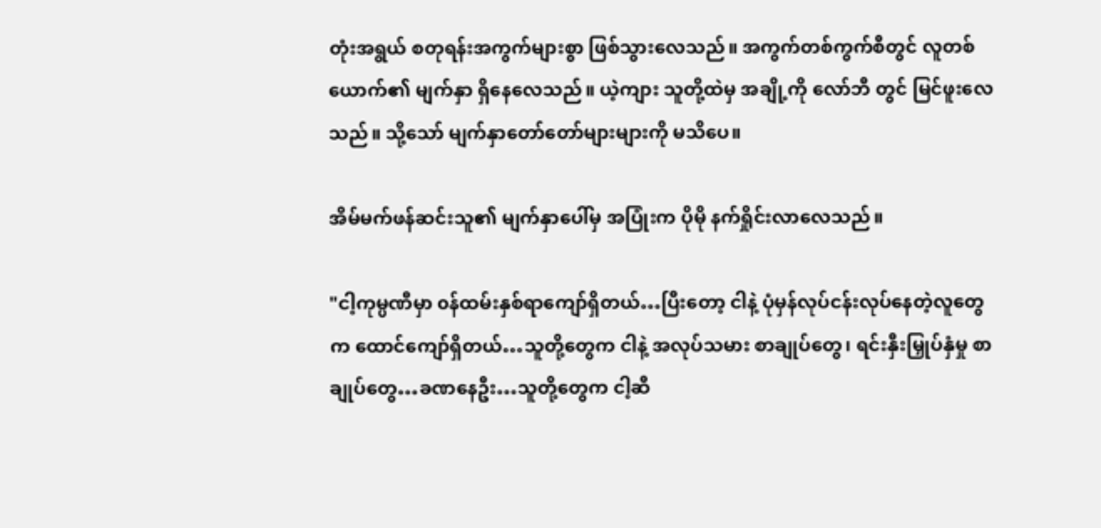တုံးအရွယ် စတုရန်းအကွက်များစွာ ဖြစ်သွားလေသည်။ အကွက်တစ်ကွက်စီတွင် လူတစ်ယောက်၏ မျက်နှာ ရှိနေလေသည်။ ယဲ့ကျား သူတို့ထဲမှ အချို့ကို လော်ဘီ တွင် မြင်ဖူးလေသည်။ သို့သော် မျက်နှာတော်‌တော်များများကို မသိပေ။

အိမ်မက်ဖန်ဆင်းသူ၏ မျက်နှာပေါ်မှ အပြုံးက ပိုမို နက်ရှိုင်းလာလေသည်။

"ငါ့ကုမ္ပဏီမှာ ၀န်ထမ်းနှစ်ရာကျော်ရှိတယ်…ပြီးတော့ ငါနဲ့ ပုံမှန်လုပ်ငန်းလုပ်နေတဲ့လူတွေက ‌ထောင်ကျော်ရှိတယ်…သူတို့တွေက ငါနဲ့ အလုပ်သမား စာချုပ်တွေ၊ ရင်းနှီးမြှုပ်နှံမှု စာချုပ်တွေ…ခဏနေဦး…သူတို့တွေက ငါ့ဆီ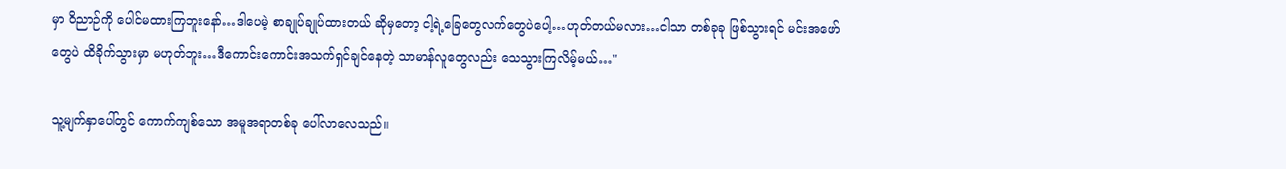မှာ ဝိညာဉ်ကို ပေါင်မထားကြဘူးနော်…ဒါပေမဲ့ စာချုပ်ချုပ်ထားတယ် ဆိုမှတော့ ငါ့ရဲ့ခြေတွေလက်တွေပဲပေါ့…ဟုတ်တယ်မလား…ငါသာ တစ်ခုခု ဖြစ်သွားရင် မင်းအ‌‌ဖော်တွေပဲ ထိခိုက်သွားမှာ မဟုတ်ဘူး…ဒီကောင်းကောင်းအသက်ရှင်ချင်နေတဲ့ သာမာန်လူတွေလည်း သေသွားကြလိမ့်မယ်…"

သူ့မျက်နှာပေါ်တွင် ကောက်ကျစ်သော အမူအရာတစ်ခု ပေါ်လာလေသည်။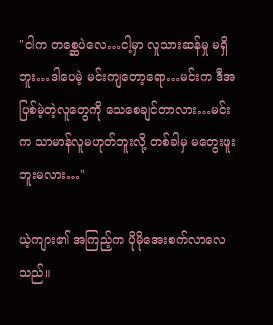"ငါက ‌တစ္ဆေပဲလေ…ငါ့မှာ လူသားဆန်မှု မရှိဘူး…ဒါပေမဲ့ မင်းကျ‌တော့ရော…မင်းက ဒီအပြစ်မဲ့တဲ့လူတွေကို သေစေချင်တာလား…မင်းက သာမာန်လူမဟုတ်ဘူးလို့ တစ်ခါမှ မတွေးဖူးဘူးမလား…"

ယဲ့ကျား၏ အကြည့်က ပိုမိုအေးစက်လာလေသည်။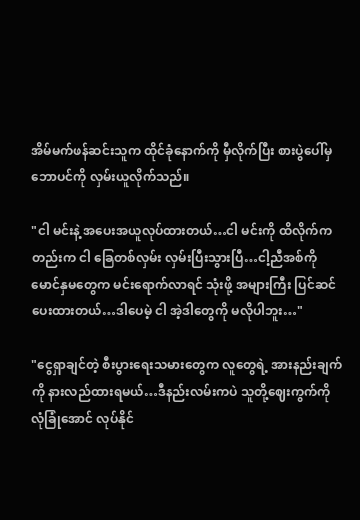အိမ်မက်ဖန်ဆင်းသူက ထိုင်ခုံနောက်ကို မှီလိုက်ပြီး စားပွဲပေါ်မှ ဘောပင်ကို လှမ်းယူလိုက်သည်။

"ငါ မင်းနဲ့ အပေးအယူလုပ်ထားတယ်…ငါ မင်းကို ထိလိုက်ကတည်းက ငါ ခြေတစ်လှမ်း လှမ်းပြီးသွားပြီ…ငါ့ညီအစ်ကို မောင်နှမတွေက မင်းရောက်လာရင် သုံးဖို့ အများကြီး ပြင်ဆင်ပေးထားတယ်…ဒါပေမဲ့ ငါ အဲ့ဒါတွေကို မလိုပါဘူး…"

"ငွေရှာချင်တဲ့ စီးပွားရေးသမားတွေက လူတွေရဲ့ အားနည်းချက်ကို နားလည်ထားရမယ်…ဒီနည်းလမ်းကပဲ သူတို့ဈေးကွက်ကို လုံခြုံအောင် လုပ်နိုင်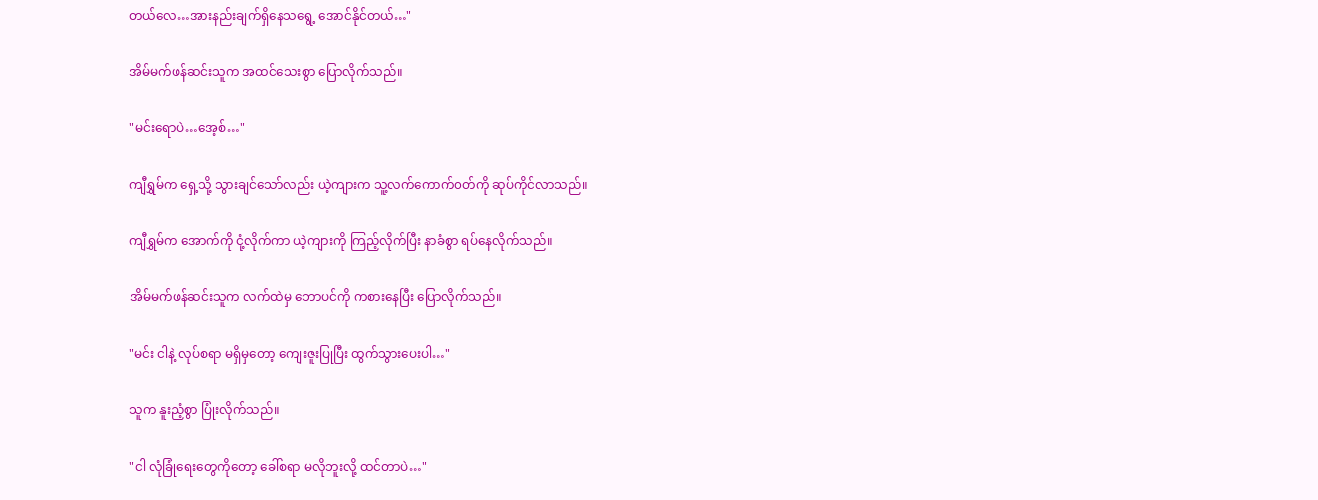တယ်လေ…အားနည်းချက်ရှိနေသရွေ့ အောင်နိုင်တယ်…"

အိမ်မက်ဖန်ဆင်းသူက အထင်သေးစွာ ပြောလိုက်သည်။

"မင်းရောပဲ…အေ့စ်…"

ကျီရွှမ်က ရှေ့သို့ သွားချင်သော်လည်း ယဲ့ကျားက သူ့လက်ကောက်၀တ်ကို ဆုပ်ကိုင်လာသည်။

ကျီရွှမ်က အောက်ကို ငုံ့လိုက်ကာ ယဲ့ကျားကို ကြည့်‌လိုက်ပြီး နာခံစွာ ရပ်နေ‌လိုက်သည်။

အိမ်မက်ဖန်ဆင်းသူက လက်ထဲမှ ဘောပင်ကို ကစားနေပြီး ပြောလိုက်သည်။

"မင်း ငါနဲ့ လုပ်စရာ မရှိမှတော့ ကျေးဇူးပြုပြီး ထွက်သွားပေးပါ…"

သူက နူးညံ့စွာ ပြုံးလိုက်သည်။

"ငါ လုံခြုံရေးတွေကိုတော့ ‌ခေါ်စရာ မလိုဘူးလို့ ထင်တာပဲ…"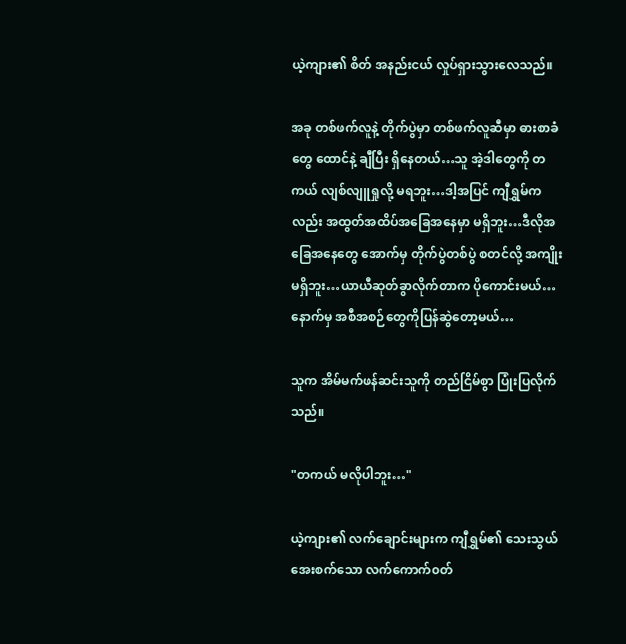ယဲ့ကျား၏ စိတ် အနည်းငယ် လှုပ်ရှားသွားလေသည်။

အခု တစ်ဖက်လူနဲ့ တိုက်ပွဲမှာ တစ်ဖက်လူဆီမှာ ဓားစာခံတွေ ‌ထောင်နဲ့ ချီပြီး ရှိနေတယ်…သူ အဲ့ဒါတွေကို တကယ် လျစ်လျူရှုလို့ မရဘူး…ဒါ့အပြင် ကျီရွှမ်ကလည်း အထွတ်အထိပ်အခြေအနေမှာ မရှိဘူး…ဒီလိုအခြေအနေတွေ အောက်မှ တိုက်ပွဲတစ်ပွဲ စတင်လို့ အကျိုးမရှိဘူး…ယာယီဆုတ်ခွာလိုက်တာက ပိုကောင်းမယ်…နောက်မှ အစီအစဉ်တွေကိုပြန်ဆွဲတော့မယ်…

သူက အိမ်မက်ဖန်ဆင်းသူကို တည်ငြိမ်စွာ ပြုံးပြလိုက်သည်။

"တကယ် မလိုပါဘူး…"

ယဲ့ကျား၏ ‌လက်ချောင်းများက ကျီရွှမ်၏ သေးသွယ်အေးစက်‌သော လက်ကောက်၀တ်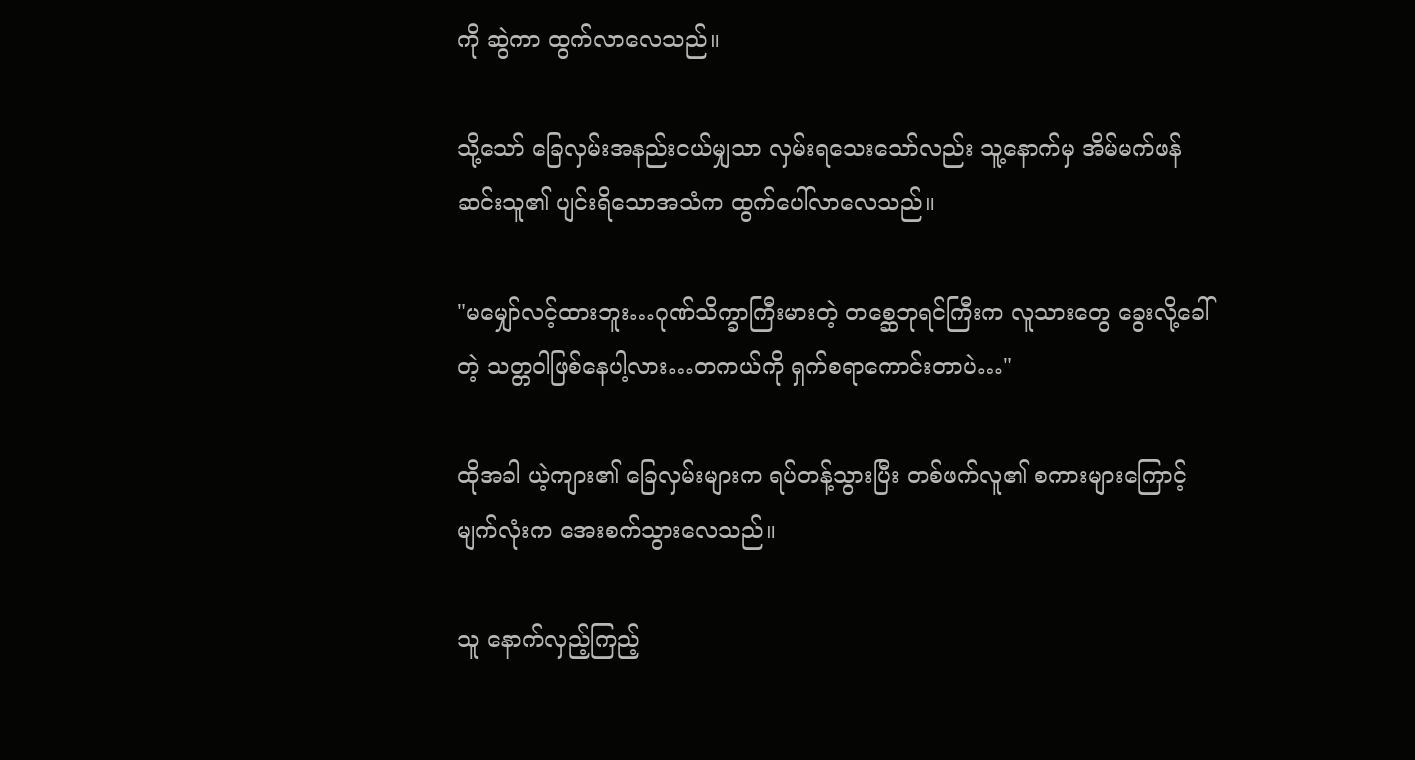ကို ဆွဲကာ ထွက်လာလေသည်။

သို့သော် ခြေလှမ်းအနည်းငယ်မျှသာ လှမ်းရသေးသော်လည်း သူ့နောက်မှ အိမ်မက်ဖန်ဆင်းသူ၏ ပျင်းရိသောအသံက ထွက်ပေါ်လာလေသည်။

"မမျှော်လင့်ထားဘူး…ဂုဏ်သိက္ခာကြီးမားတဲ့ တစ္ဆေဘုရင်ကြီးက လူသားတွေ ခွေးလို့ခေါ်တဲ့ သတ္တဝါဖြစ်နေပါ့လား…တကယ်ကို ရှက်စရာကောင်းတာပဲ…"

ထိုအခါ ယဲ့ကျား၏ ခြေလှမ်းများက ရပ်တန့်သွားပြီး တစ်ဖက်လူ၏ စကားများကြောင့် မျက်လုံးက အေးစက်သွားလေသည်။

သူ နောက်လှည့်ကြည့်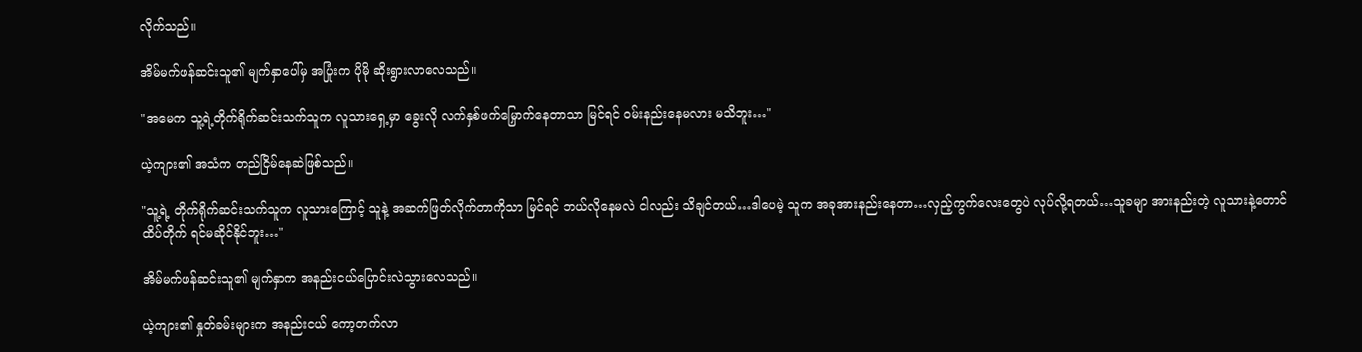လိုက်သည်။

အိမ်မက်ဖန်ဆင်းသူ၏ မျက်နှာပေါ်မှ အပြုံးက ပိုမို ဆိုးရွားလာလေသည်။

"အမေက သူ့ရဲ့တိုက်ရိုက်ဆင်းသက်သူက လူသားရှေ့မှာ ခွေးလို လက်နှစ်ဖက်မြှောက်နေတာသာ မြင်ရင် ၀မ်းနည်းနေမလား မသိဘူး…"

ယဲ့ကျား၏ အသံက တည်ငြိမ်နေဆဲဖြစ်သည်။

"သူ့ရဲ့ တိုက်ရိုက်ဆင်းသက်သူက လူသား‌ကြောင့် သူနဲ့ အဆက်ဖြတ်လိုက်တာကိုသာ မြင်ရင် ဘယ်‌လိုနေမလဲ ငါလည်း သိချင်တယ်…ဒါပေမဲ့ သူက အခုအားနည်းနေတာ…လှည့်ကွက်လေးတွေပဲ လုပ်လို့ရတယ်…သူခမျာ အားနည်းတဲ့ လူသားနဲ့တောင် ထိပ်တိုက် ရင်မဆိုင်နိုင်ဘူး…"

အိမ်မက်ဖန်ဆင်းသူ၏ မျက်နှာက အနည်းငယ်ပြောင်းလဲသွားလေသည်။

ယဲ့ကျား၏ နှုတ်ခမ်းများက အနည်းငယ် ကော့တက်လာ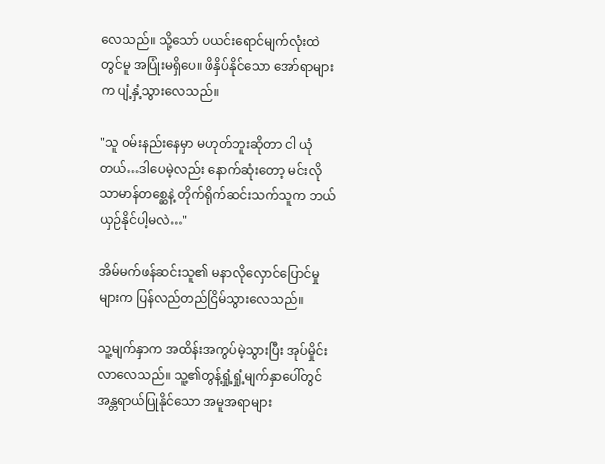လေသည်။ သို့‌သော် ပယင်းရောင်မျက်လုံးထဲတွင်မူ အပြုံးမရှိပေ။ ဖိနှိပ်နိုင်သော အော်ရာများက ပျံ့နှံ့သွားလေသည်။

"သူ ၀မ်းနည်းနေမှာ မဟုတ်ဘူးဆိုတာ ငါ ယုံတယ်…ဒါပေမဲ့လည်း နောက်ဆုံးတော့ မင်းလို သာမာန်တစ္ဆေနဲ့ တိုက်ရိုက်ဆင်းသက်သူက ဘယ်ယှဉ်နိုင်ပါ့မလဲ…"

အိမ်မက်ဖန်ဆင်းသူ၏ မနာလိုလှောင်ပြောင်မှုများက ပြန်လည်တည်ငြိမ်သွားလေသည်။

သူ့မျက်နှာက အထိန်းအကွပ်မဲ့သွားပြီး အုပ်မှိုင်းလာလေသည်။ သူ့၏တွန့်ရှုံ့ရှုံ့မျက်နှာပေါ်တွင် အန္တရာယ်ပြုနိုင်သော အမူအရာများ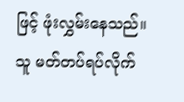ဖြင့် ဖုံးလွှမ်းနေသည်။ သူ မတ်တပ်ရပ်လိုက်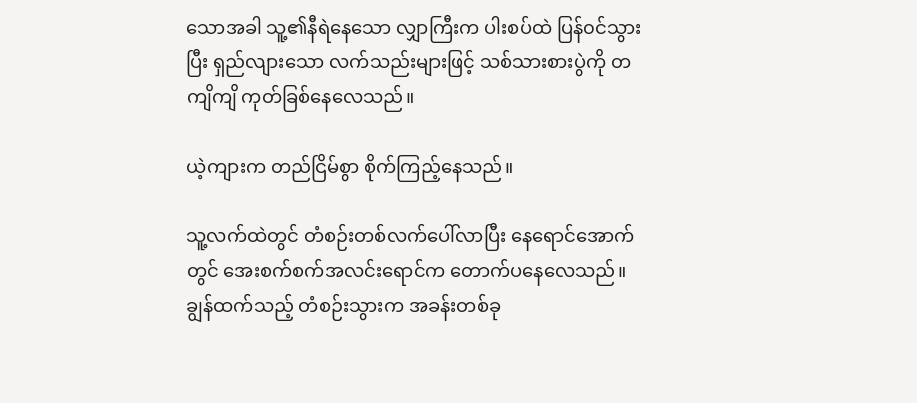သောအခါ သူ့၏နီရဲနေသော လျှာကြီးက ပါးစပ်ထဲ ပြန်၀င်သွားပြီး ရှည်လျား‌သော လက်သည်းများဖြင့် သစ်သားစားပွဲကို တကျိကျိ ကုတ်ခြစ်နေလေသည်။

ယဲ့ကျားက တည်ငြိမ်စွာ စိုက်ကြည့်နေသည်။

သူ့လက်ထဲတွင် တံစဉ်းတစ်လက်ပေါ်လာပြီး နေရောင်အောက်တွင် အေးစက်စက်အလင်းရောင်က တောက်ပနေလေသည်။ ချွန်ထက်သည့် တံစဉ်းသွားက အခန်းတစ်ခု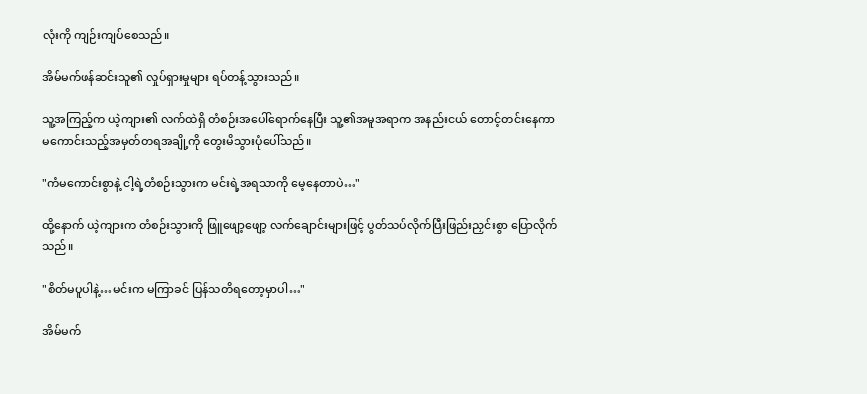လုံးကို ကျဉ်းကျပ်စေသည်။

အိမ်မက်ဖန်ဆင်းသူ၏ လှုပ်ရှားမှုများ ရပ်တန့်သွားသည်။

သူ့အကြည့်က ယဲ့ကျား၏ လက်ထဲရှိ တံစဉ်းအပေါ်ရောက်နေပြီး သူ့၏အမူအရာက အနည်းငယ် တောင့်တင်းနေကာ မကောင်းသည့်အမှတ်တရအချို့ကို တွေးမိသွားပုံပေါ်သည်။

"ကံမကောင်းစွာနဲ့ ငါ့ရဲ့တံစဉ်းသွားက မင်းရဲ့အရသာကို မေ့နေတာပဲ…"

ထို့နောက် ယဲ့ကျားက တံစဉ်းသွားကို ဖြူဖျော့ဖျော့ လက်ချောင်းများဖြင့် ပွတ်သပ်လိုက်ပြီးဖြည်းညှင်းစွာ ပြောလိုက်သည်။

"စိတ်မပူပါနဲ့…မင်းက မကြာခင် ပြန်သတိရတော့မှာပါ…"

အိမ်မက်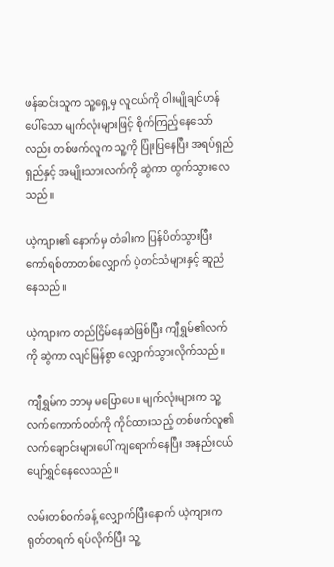ဖန်ဆင်းသူက သူ့ရှေ့မှ လူငယ်ကို ဝါးမျိုချင်ဟန် ပေါ်သော မျက်လုံးများဖြင့် စိုက်ကြည့်နေသော်လည်း တစ်ဖက်လူက သူ့ကို ပြုံးပြနေပြီး အရပ်ရှည်ရှည်နှင့် အမျိုးသားလက်ကို ဆွဲကာ ထွက်သွားလေသည်။

ယဲ့ကျား၏ နောက်မှ တံခါးက ပြန်ပိတ်သွားပြီး ကော်ရစ်တာတစ်လျှောက် ပဲ့တင်သံများနှင့် ဆူညံနေသည်။

ယဲ့ကျားက တည်ငြိမ်နေဆဲဖြစ်ပြီး ကျီရွှမ်၏လက်ကို ဆွဲကာ လျင်မြန်စွာ လျှောက်သွားလိုက်သည်။

ကျီရွှမ်က ဘာမှ မပြောပေ။ မျက်လုံးများက သူ့လက်ကောက်၀တ်ကို ကိုင်ထားသည့် တစ်ဖက်လူ၏ လက်ချောင်းများပေါ် ကျရောက်နေပြီး အနည်းငယ် ပျော်ရွှင်နေလေသည်။

လမ်းတစ်၀က်ခန့် လျှောက်ပြီးနောက် ယဲ့ကျားက ရုတ်တရက် ရပ်လိုက်ပြီး သူ့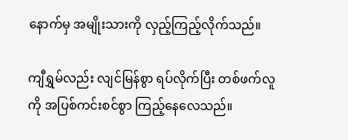နောက်မှ အမျိုးသားကို လှည့်ကြည့်လိုက်သည်။

ကျီရွှမ်လည်း လျင်မြန်စွာ ရပ်လိုက်ပြီး တစ်ဖက်လူကို အပြစ်ကင်းစင်စွာ ကြည့်နေလေသည်။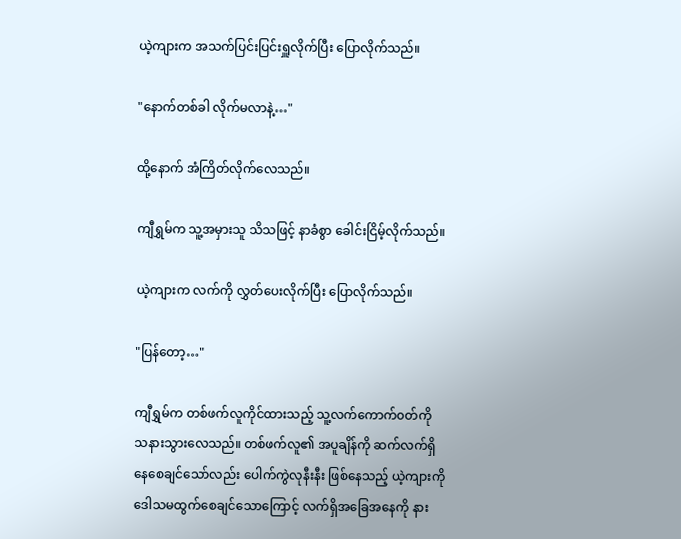ယဲ့ကျားက အသက်ပြင်းပြင်းရှူလိုက်ပြီး ပြောလိုက်သည်။

"နောက်တစ်ခါ လိုက်မလာနဲ့…"

ထို့နောက် အံကြိတ်လိုက်လေသည်။

ကျီရွှမ်က သူ့အမှားသူ သိသဖြင့် နာခံစွာ ခေါင်းငြိမ့်လိုက်သည်။

ယဲ့ကျားက လက်ကို လွှတ်ပေးလိုက်ပြီး ပြောလိုက်သည်။

"ပြန်တော့…"

ကျီရွှမ်က တစ်ဖက်လူကိုင်ထားသည့် သူ့လက်ကောက်၀တ်ကို သနားသွားလေသည်။ တစ်ဖက်လူ၏ အပူချိန်ကို ဆက်လက်ရှိနေစေချင်သော်လည်း ပေါက်ကွဲလုနီးနီး ဖြစ်နေသည့် ယဲ့ကျားကို ဒေါသမထွက်‌စေချင်သောကြောင့် လက်ရှိအခြေအနေကို နား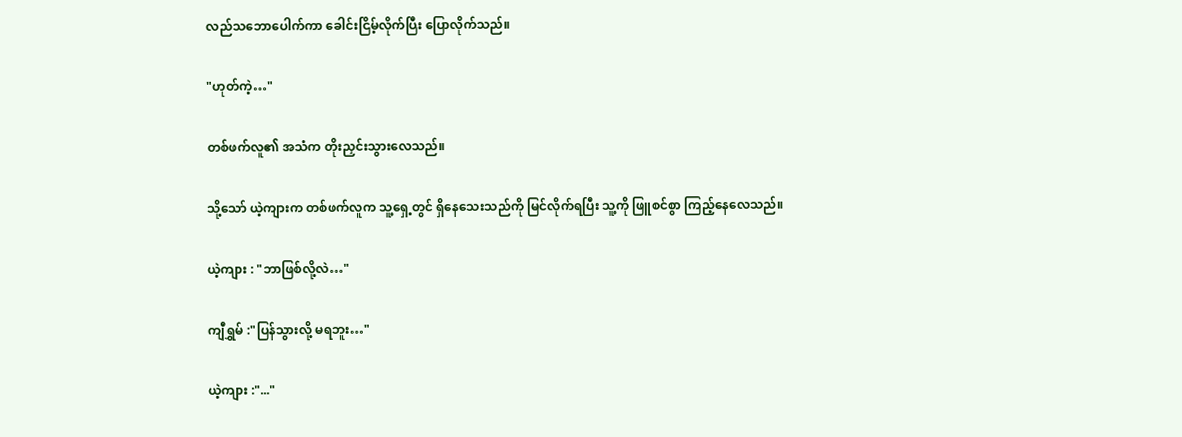လည်သဘောပေါက်ကာ ခေါင်းငြိမ့်လိုက်ပြီး ပြောလိုက်သည်။

"ဟုတ်ကဲ့…"

တစ်ဖက်လူ၏ အသံက တိုးညှင်းသွားလေသည်။

သို့သော် ယဲ့ကျားက တစ်ဖက်လူက သူ့ရှေ့တွင် ရှိနေသေးသည်ကို မြင်လိုက်ရပြီး သူ့ကို ဖြူစင်စွာ ကြည့်နေလေသည်။

ယဲ့ကျား : "ဘာဖြစ်လို့လဲ…"

ကျီရွှမ် :"ပြန်သွားလို့ မရဘူး…"

ယဲ့ကျား :"..."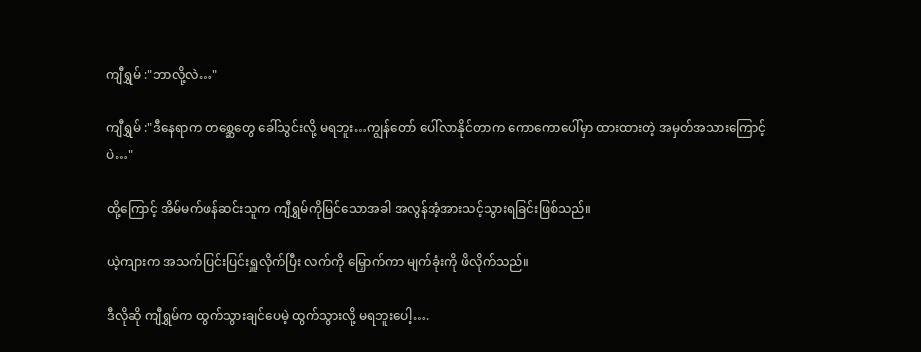ကျီရွှမ် :"ဘာလို့လဲ…"

ကျီရွှမ် :"ဒီနေရာက တစ္ဆေတွေ ခေါ်သွင်းလို့ မရဘူး…ကျွန်တော် ပေါ်လာနိုင်တာက ကောကောပေါ်မှာ ထားထားတဲ့ အမှတ်အသားကြောင့်ပဲ…"

ထို့ကြောင့် အိမ်မက်ဖန်ဆင်းသူက ကျီရွှမ်ကိုမြင်သောအခါ အလွန်အံ့အားသင့်သွားရခြင်းဖြစ်သည်။

ယဲ့ကျားက အသက်ပြင်းပြင်းရှူလိုက်ပြီး လက်ကို မြှောက်ကာ မျက်ခုံးကို ဖိလိုက်သည်။

ဒီလိုဆို ကျီရွှမ်က ထွက်သွားချင်ပေမဲ့ ထွက်သွားလို့ မရဘူးပေါ့….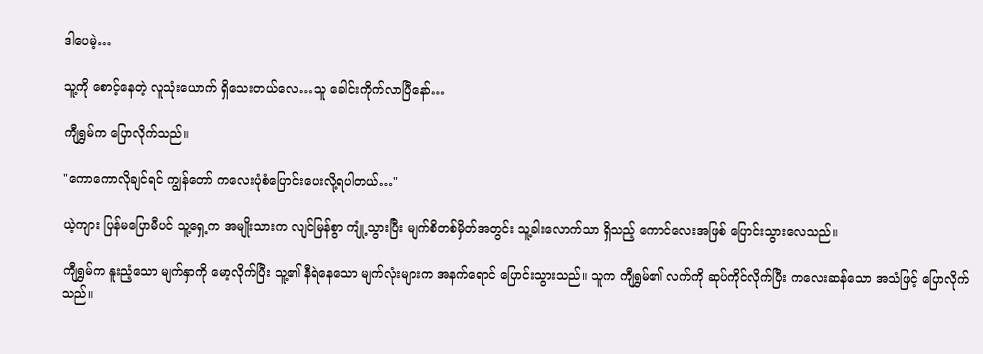ဒါပေမဲ့…

သူ့ကို ‌စောင့်နေတဲ့ လူသုံးယောက် ရှိသေးတယ်လေ…သူ ခေါင်းကိုက်လာပြီနော်…

ကျီရွှမ်က ပြောလိုက်သည်။

"ကောကောလိုချင်ရင် ကျွန်တော် ကလေးပုံစံပြောင်း‌ပေးလို့ရပါတယ်…"

ယဲ့ကျား ပြန်မပြောမီပင် သူ့ရှေ့က အမျိုးသားက လျင်မြန်စွာ ကျုံ့သွားပြီး မျက်စိတစ်မှိတ်အတွင်း သူ့ခါးလောက်သာ ရှိသည့် ကောင်လေးအဖြစ် ပြောင်းသွားလေသည်။

ကျီရွှမ်က နူးညံ့သော မျက်နှာကို မော့လိုက်ပြီး သူ့၏ နီရဲနေသော မျက်လုံးများက အနက်ရောင် ပြောင်းသွားသည်။ သူက ကျီရွှမ်၏ လက်ကို ဆုပ်ကိုင်လိုက်ပြီး ကလေးဆန်သော အသံဖြင့် ပြောလိုက်သည်။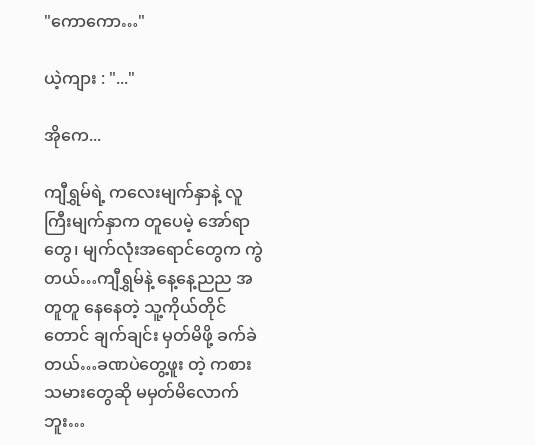"ကောကော…"

ယဲ့ကျား : "..."

အိုကေ...

ကျီရွှမ်ရဲ့ ကလေးမျက်နှာနဲ့ လူကြီးမျက်နှာက တူပေမဲ့ အော်ရာတွေ၊ မျက်လုံးအရောင်တွေက ကွဲတယ်…ကျီရွှမ်နဲ့ နေ့နေ့ညည အတူတူ နေနေတဲ့ သူ့ကိုယ်တိုင်တောင် ချက်ချင်း မှတ်မိဖို့ ခက်ခဲတယ်…ခဏပဲတွေ့ဖူး တဲ့ ကစားသမားတွေဆို မမှတ်မိလောက်ဘူး…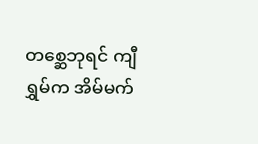တစ္ဆေဘုရင် ကျီရွှမ်က အိမ်မက်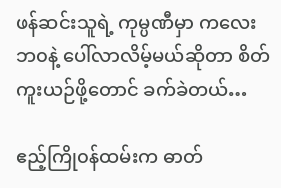ဖန်ဆင်းသူရဲ့ ကုမ္ပဏီမှာ ကလေးဘ၀နဲ့ ပေါ်လာလိမ့်မယ်ဆိုတာ စိတ်ကူးယဉ်ဖို့တောင် ခက်ခဲတယ်…

ဧည့်ကြို၀န်ထမ်းက ဓာတ်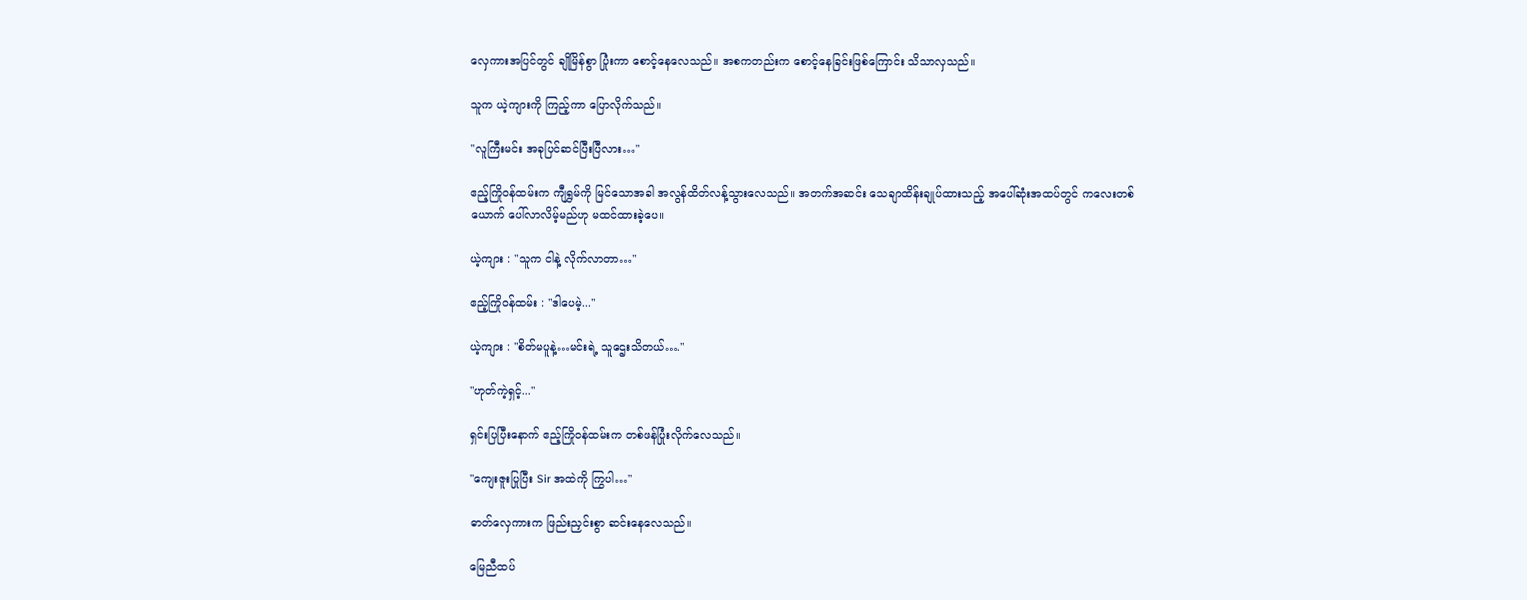လှေကားအပြင်တွင် ချိုမြိန်စွာ ပြုံးကာ စော‌င့်နေလေသည်။ အစကတည်းက စောင့်နေခြင်းဖြစ်ကြောင်း သိသာလှသည်။

သူက ယဲ့ကျားကို ကြည့်ကာ ပြောလိုက်သည်။

"လူကြီးမင်း အခုပြင်ဆင်ပြီးပြီလား…"

ဧည့်ကြို၀န်ထမ်းက ကျီရွှမ်ကို မြင်သောအခါ အလွန်ထိတ်လန့်သွားလေသည်။ အတက်အဆင်း သေချာထိန်းချုပ်ထားသည့် အပေါ်ဆုံးအထပ်တွင် ကလေးတစ်ယောက် ပေါ်လာလိမ့်မည်ဟု မထင်ထားခဲ့ပေ။

ယဲ့ကျား : "သူက ငါနဲ့ လိုက်လာတာ…"

ဧည့်ကြို၀န်ထမ်း : "ဒါပေမဲ့..."

ယဲ့ကျား : "စိတ်မပူနဲ့…မင်းရဲ့ သူဌေးသိတယ်…."

"ဟုတ်ကဲ့ရှင့်..."

ရှင်းပြပြီးနောက် ဧည့်ကြို၀န်ထမ်းက တစ်ဖန်ပြုံးလိုက်လေသည်။

"ကျေးဇူးပြုပြီး Sir အထဲကို ကြွပါ…"

ဓာတ်လှေကားက ဖြည်းညှင်းစွာ ဆင်းနေလေသည်။

မြေညီထပ်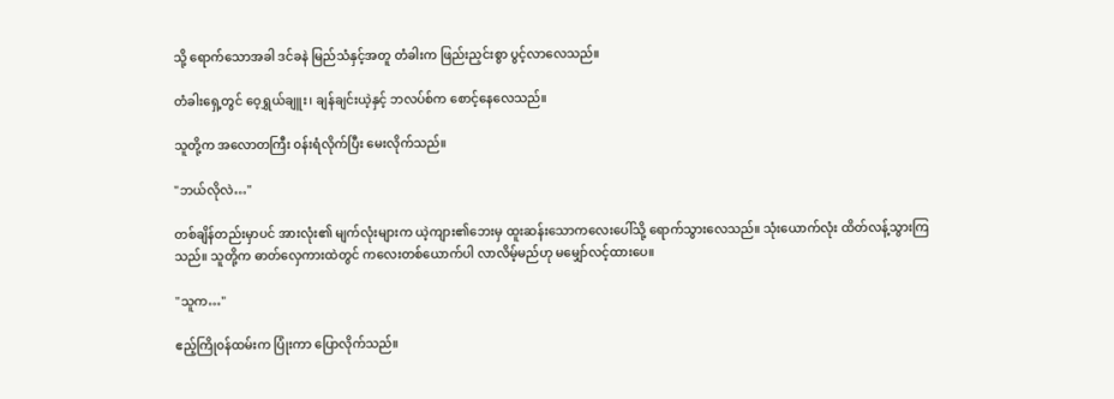သို့ ရောက်သောအခါ ဒင်ခနဲ မြည်သံနှင့်အတူ တံခါးက ဖြည်းညှင်းစွာ ပွင့်လာလေသည်။

တံခါးရှေ့တွင် ဝေ့ရွှယ်ချူး၊ ချန်ချင်းယဲ့နှင့် ဘလပ်စ်က စောင့်နေလေသည်။

သူတို့က အလောတကြီး ၀န်းရံလိုက်ပြီး မေးလိုက်သည်။

"ဘယ်လိုလဲ…"

တစ်ချိန်တည်းမှာပင် အားလုံး၏ မျက်လုံးများက ယဲ့ကျား၏ဘေးမှ ထူးဆန်းသောကလေးပေါ်သို့ ရောက်သွားလေသည်။ သုံးယောက်လုံး ထိတ်လန့်သွားကြသည်။ သူတို့က ဓာတ်လှေကားထဲတွင် ကလေးတစ်‌ယောက်ပါ လာလိမ့်မည်ဟု မမျှော်လင့်ထားပေ။

"သူက…"

ဧည့်ကြို၀န်ထမ်းက ပြုံးကာ ပြောလိုက်သည်။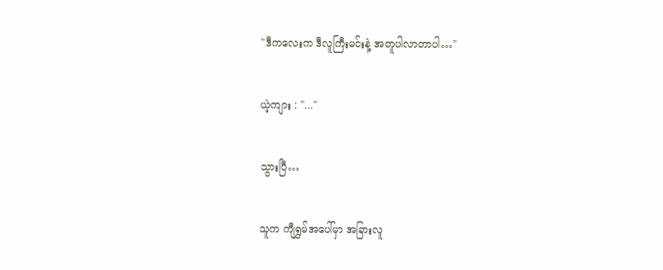"ဒီကလေးက ဒီလူကြီးမင်းနဲ့ အတူပါလာတာပါ…"

ယဲ့ကျား : "..."

သွားပြီ…

သူက ကျီရွှမ်အပေါ်မှာ အခြားလူ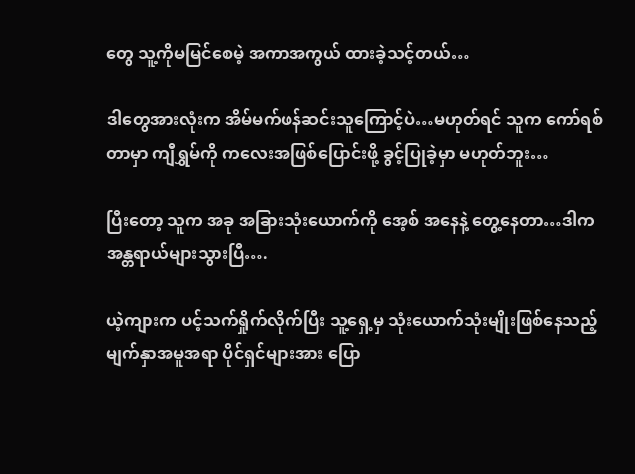တွေ သူ့ကိုမမြင်စေမဲ့ အကာအကွယ် ထားခဲ့သင့်တယ်…

ဒါတွေအားလုံးက အိမ်မက်ဖန်ဆင်းသူကြောင့်ပဲ…မဟုတ်ရင် သူက ကော်ရစ်တာမှာ ကျီရွှမ်ကို ကလေးအဖြစ်ပြောင်းဖို့ ခွင့်ပြုခဲ့မှာ မဟုတ်ဘူး…

ပြီးတော့ သူက အခု အခြားသုံးယောက်ကို အေ့စ် အနေနဲ့ တွေ့နေတာ…ဒါက အန္တရာယ်များ‌သွားပြီ….

ယဲ့ကျားက ပင့်သက်ရှိုက်လိုက်ပြီး သူ့ရှေ့မှ သုံးယောက်သုံးမျိုးဖြစ်နေသည့် မျက်နှာအမူအရာ ပိုင်ရှင်များအား ပြော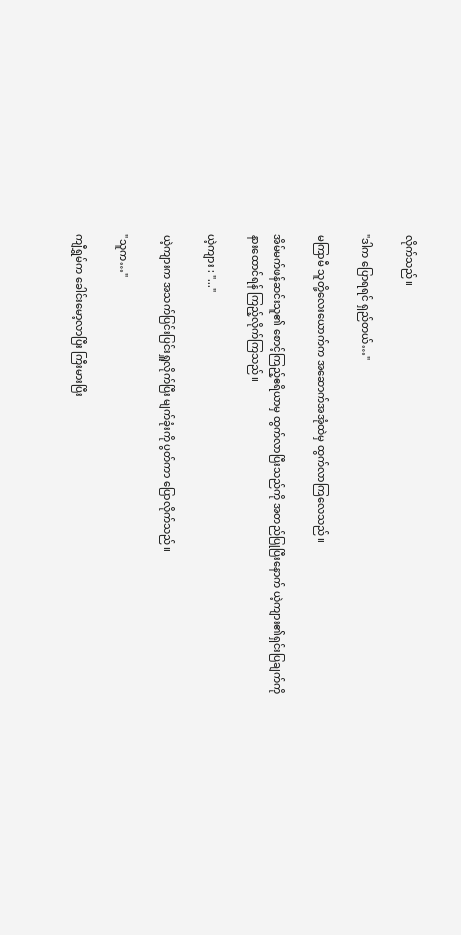လိုက်သည်။

"ဒါက ပြောရရင် ရှည်တယ်…"

မကြာမီ သူတို့လေးယောက်က အဆောက်အအုံထဲမှ ထွက်လာကြလေသည်။

အိမ်မက်ဖန်ဆင်းသူ၏ စောင့်ကြည့်ဧရိယာမှ ထွက်လာပြီးသည်ကို အတည်ပြုပြီးနောက် ယဲ့ကျား၏ရှင်းပြချက်ကို နား‌ထောင်ရန် ကြည့်လိုက်ကြသည်။

ယဲ့ကျား : "..."

ယဲ့ကျားက အသက်ပြင်းပြင်းရှူလိုက်ပြီး မျက်ခုံးကို ပွတ်ကာ ပြောလိုက်သည်။

"သူက…"

ကျီရွှမ်က ခေါင်းမော့လာပြီး ကြီးမားပြီး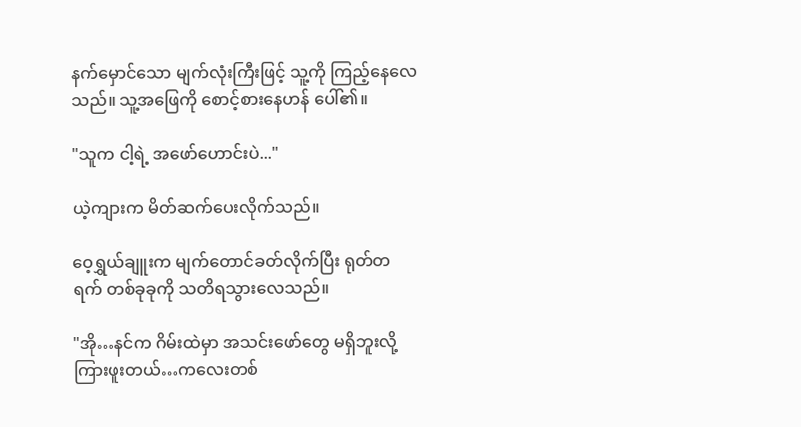နက်မှောင်သော မျက်လုံးကြီးဖြင့် သူ့ကို ကြည့်နေလေသည်။ သူ့အဖြေကို စောင့်စားနေဟန် ပေါ်၏။

"သူက ငါ့ရဲ့ အဖော်ဟောင်းပဲ..."

ယဲ့ကျားက မိတ်ဆက်ပေးလိုက်သည်။

ဝေ့ရွှယ်ချူးက မျက်တောင်ခတ်လိုက်ပြီး ရုတ်တရက် တစ်ခုခုကို သတိရသွားလေသည်။

"အို…နင်က ဂိမ်းထဲမှာ အသင်းဖော်တွေ မရှိဘူးလို့ ကြားဖူးတယ်…ကလေးတစ်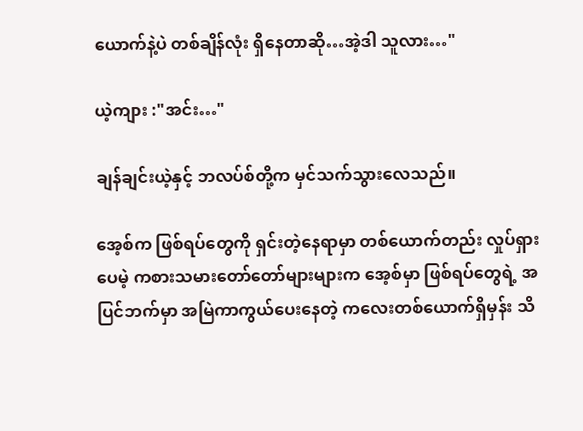ယောက်နဲ့ပဲ တစ်ချိန်လုံး ရှိနေတာဆို…အဲ့ဒါ သူလား…"

ယဲ့ကျား :"အင်း…"

ချန်ချင်းယဲ့နှင့် ဘလပ်စ်တို့က မှင်သက်သွားလေသည်။

အေ့စ်က ဖြစ်ရပ်တွေကို ရှင်းတဲ့နေရာမှာ တစ်ယောက်တည်း လှုပ်ရှားပေမဲ့ ကစားသမားတော်တော်များများက အေ့စ်မှာ ဖြစ်ရပ်တွေရဲ့ အပြင်ဘက်မှာ အမြဲကာကွယ်ပေးနေတဲ့ ကလေးတစ်ယောက်ရှိမှန်း သိ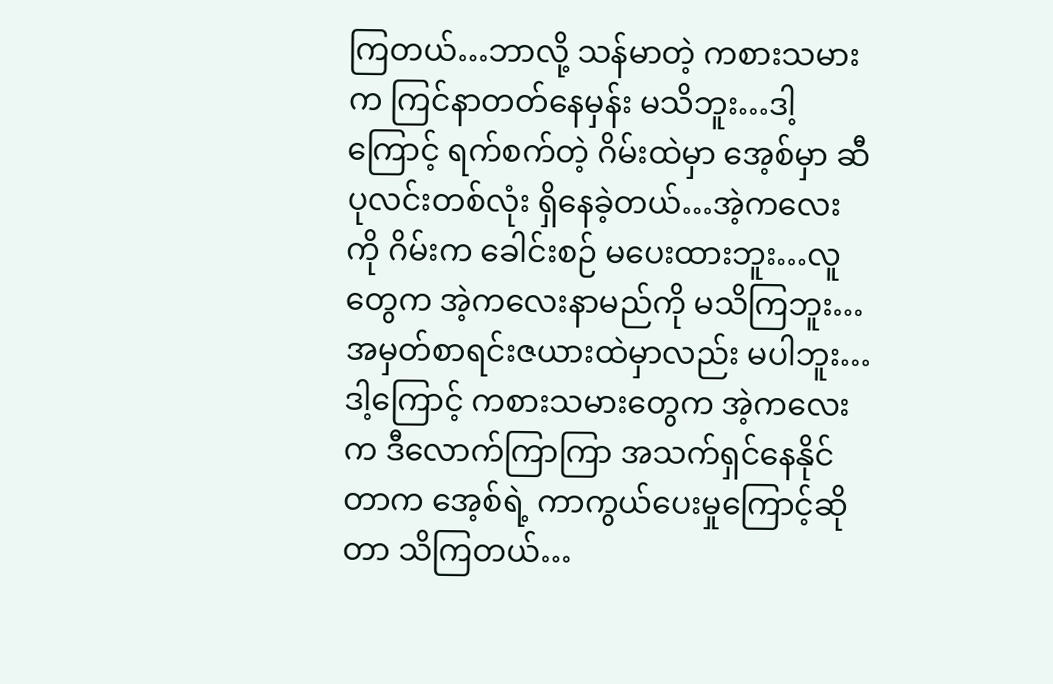ကြတယ်…ဘာလို့ သန်မာတဲ့ ကစားသမားက ကြင်နာတတ်နေမှန်း မသိဘူး…ဒါ့ကြောင့် ရက်စက်တဲ့ ဂိမ်းထဲမှာ အေ့စ်မှာ ဆီပုလင်းတစ်လုံး ရှိနေခဲ့တယ်…အဲ့ကလေးကို ဂိမ်းက ခေါင်းစဉ် မပေးထားဘူး…လူတွေက အဲ့ကလေးနာမည်ကို မသိကြဘူး…အမှတ်စာရင်းဇယားထဲမှာလည်း မပါဘူး…ဒါ့ကြောင့် ကစားသမားတွေက အဲ့ကလေးက ဒီလောက်ကြာကြာ အသက်ရှင်နေနိုင်တာက အေ့စ်ရဲ့ ကာကွယ်ပေးမှုကြောင့်ဆိုတာ သိကြတယ်…